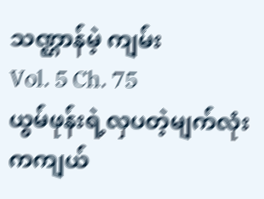သဏ္ဌာန်မဲ့ ကျမ်း
Vol. 5 Ch. 75
ယွမ်ဖုန်းရဲ့လှပတဲ့မျက်လုံးကကျယ်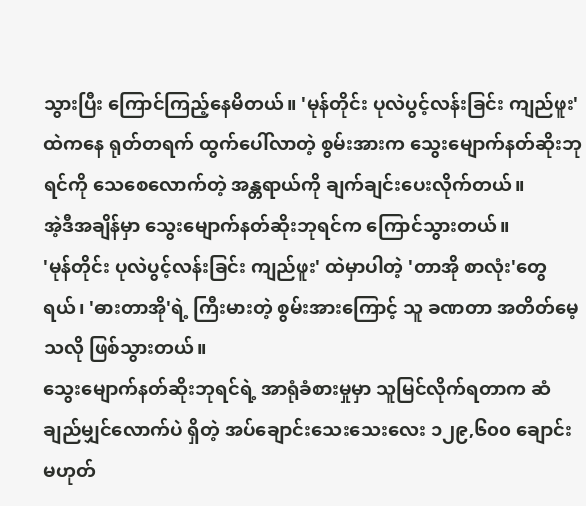သွားပြီး ကြောင်ကြည့်နေမိတယ်။ 'မုန်တိုင်း ပုလဲပွင့်လန်းခြင်း ကျည်ဖူး' ထဲကနေ ရုတ်တရက် ထွက်ပေါ်လာတဲ့ စွမ်းအားက သွေးမျောက်နတ်ဆိုးဘုရင်ကို သေစေလောက်တဲ့ အန္တရာယ်ကို ချက်ချင်းပေးလိုက်တယ်။
အဲ့ဒီအချိန်မှာ သွေးမျောက်နတ်ဆိုးဘုရင်က ကြောင်သွားတယ်။
'မုန်တိုင်း ပုလဲပွင့်လန်းခြင်း ကျည်ဖူး' ထဲမှာပါတဲ့ 'တာအို စာလုံး'တွေရယ်၊ 'ဓားတာအို'ရဲ့ ကြီးမားတဲ့ စွမ်းအားကြောင့် သူ ခဏတာ အတိတ်မေ့သလို ဖြစ်သွားတယ်။
သွေးမျောက်နတ်ဆိုးဘုရင်ရဲ့ အာရုံခံစားမှုမှာ သူမြင်လိုက်ရတာက ဆံချည်မျှင်လောက်ပဲ ရှိတဲ့ အပ်ချောင်းသေးသေးလေး ၁၂၉,၆၀၀ ချောင်း မဟုတ်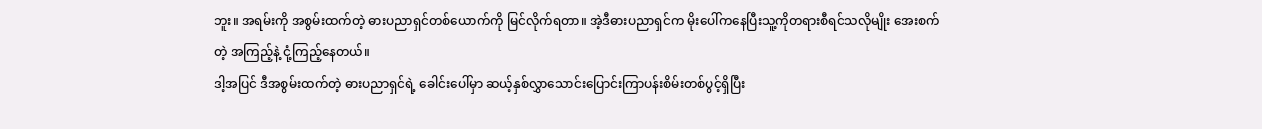ဘူး။ အရမ်းကို အစွမ်းထက်တဲ့ ဓားပညာရှင်တစ်ယောက်ကို မြင်လိုက်ရတာ။ အဲ့ဒီဓားပညာရှင်က မိုးပေါ်ကနေပြီးသူ့ကိုတရားစီရင်သလိုမျိုး အေးစက်တဲ့ အကြည့်နဲ့ ငုံ့ကြည့်နေတယ်။
ဒါ့အပြင် ဒီအစွမ်းထက်တဲ့ ဓားပညာရှင်ရဲ့ ခေါင်းပေါ်မှာ ဆယ့်နှစ်လွှာသောင်းပြောင်းကြာပန်းစိမ်းတစ်ပွင့်ရှိပြီး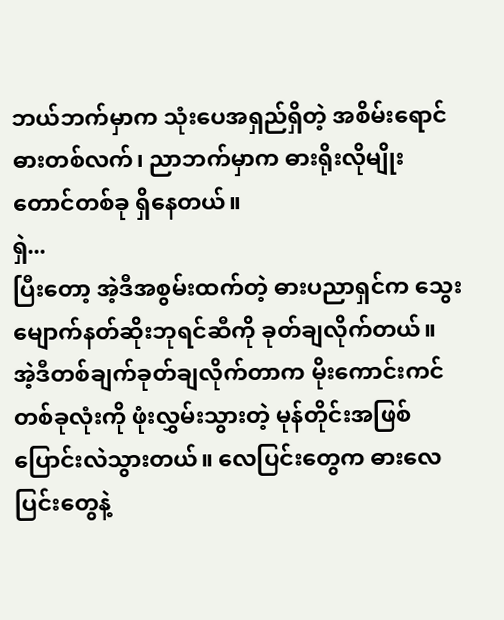ဘယ်ဘက်မှာက သုံးပေအရှည်ရှိတဲ့ အစိမ်းရောင်ဓားတစ်လက်၊ ညာဘက်မှာက ဓားရိုးလိုမျိုး တောင်တစ်ခု ရှိနေတယ်။
ရှဲ...
ပြီးတော့ အဲ့ဒီအစွမ်းထက်တဲ့ ဓားပညာရှင်က သွေးမျောက်နတ်ဆိုးဘုရင်ဆီကို ခုတ်ချလိုက်တယ်။
အဲ့ဒီတစ်ချက်ခုတ်ချလိုက်တာက မိုးကောင်းကင်တစ်ခုလုံးကို ဖုံးလွှမ်းသွားတဲ့ မုန်တိုင်းအဖြစ် ပြောင်းလဲသွားတယ်။ လေပြင်းတွေက ဓားလေပြင်းတွေနဲ့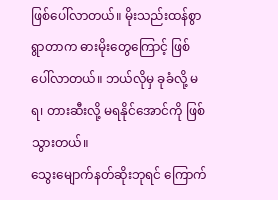ဖြစ်ပေါ်လာတယ်။ မိုးသည်းထန်စွာရွာတာက ဓားမိုးတွေကြောင့် ဖြစ်ပေါ်လာတယ်။ ဘယ်လိုမှ ခုခံလို့ မရ၊ တားဆီးလို့ မရနိုင်အောင်ကို ဖြစ်သွားတယ်။
သွေးမျောက်နတ်ဆိုးဘုရင် ကြောက်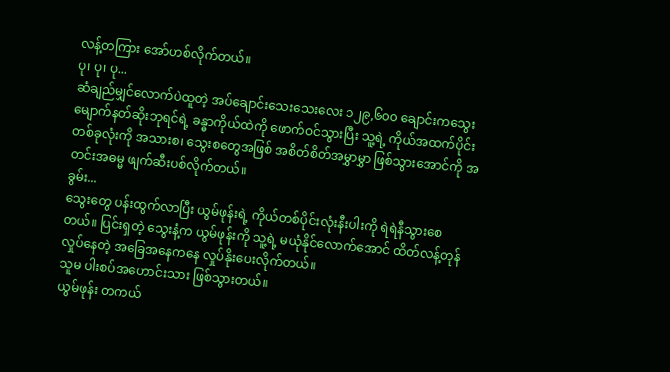လန့်တကြား အော်ဟစ်လိုက်တယ်။
ပု၊ ပု၊ ပု...
ဆံချည်မျှင်လောက်ပဲထူတဲ့ အပ်ချောင်းသေးသေးလေး ၁၂၉,၆၀၀ ချောင်းကသွေးမျောက်နတ်ဆိုးဘုရင်ရဲ့ ခန္ဓာကိုယ်ထဲကို ဖောက်ဝင်သွားပြီး သူ့ရဲ့ ကိုယ်အထက်ပိုင်းတစ်ခုလုံးကို အသားစ၊ သွေးစတွေအဖြစ် အစိတ်စိတ်အမွှာမွှာ ဖြစ်သွားအောင်ကို အတင်းအဓမ္မ ဖျက်ဆီးပစ်လိုက်တယ်။
ခွမ်း...
သွေးတွေ ပန်းထွက်လာပြီး ယွမ်ဖုန်းရဲ့ ကိုယ်တစ်ပိုင်းလုံးနီးပါးကို ရဲရဲနီသွားစေတယ်။ ပြင်းရှတဲ့ သွေးနံ့က ယွမ်ဖုန်းကို သူ့ရဲ့ မယုံနိုင်လောက်အောင် ထိတ်လန့်တုန်လှုပ်နေတဲ့ အခြေအနေကနေ လှုပ်နိုးပေးလိုက်တယ်။
သူမ ပါးစပ်အဟောင်းသား ဖြစ်သွားတယ်။
ယွမ်ဖုန်း တကယ်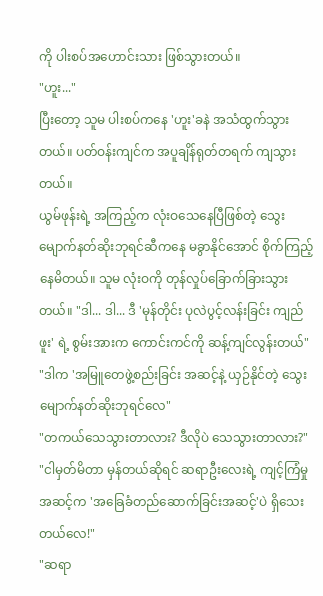ကို ပါးစပ်အဟောင်းသား ဖြစ်သွားတယ်။
"ဟူး..."
ပြီးတော့ သူမ ပါးစပ်ကနေ 'ဟူး'ခနဲ အသံထွက်သွားတယ်။ ပတ်ဝန်းကျင်က အပူချိန်ရုတ်တရက် ကျသွားတယ်။
ယွမ်ဖုန်းရဲ့ အကြည့်က လုံးဝသေနေပြီဖြစ်တဲ့ သွေးမျောက်နတ်ဆိုးဘုရင်ဆီကနေ မခွာနိုင်အောင် စိုက်ကြည့်နေမိတယ်။ သူမ လုံးဝကို တုန်လှုပ်ခြောက်ခြားသွားတယ်။ "ဒါ... ဒါ... ဒီ 'မုန်တိုင်း ပုလဲပွင့်လန်းခြင်း ကျည်ဖူး' ရဲ့ စွမ်းအားက ကောင်းကင်ကို ဆန့်ကျင်လွန်းတယ်"
"ဒါက 'အမြူတေဖွဲ့စည်းခြင်း အဆင့်နဲ့ ယှဉ်နိုင်တဲ့ သွေးမျောက်နတ်ဆိုးဘုရင်လေ"
"တကယ်သေသွားတာလား? ဒီလိုပဲ သေသွားတာလား?"
"ငါမှတ်မိတာ မှန်တယ်ဆိုရင် ဆရာဦးလေးရဲ့ ကျင့်ကြံမှုအဆင့်က 'အခြေခံတည်ဆောက်ခြင်းအဆင့်'ပဲ ရှိသေးတယ်လေ!"
"ဆရာ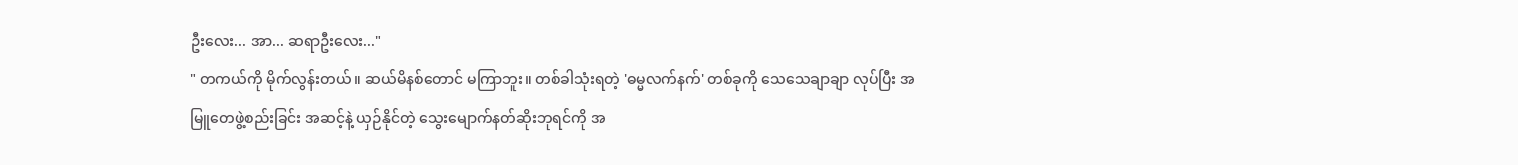ဦးလေး... အာ... ဆရာဦးလေး..."
" တကယ်ကို မိုက်လွန်းတယ်။ ဆယ်မိနစ်တောင် မကြာဘူး။ တစ်ခါသုံးရတဲ့ 'ဓမ္မလက်နက်' တစ်ခုကို သေသေချာချာ လုပ်ပြီး အမြူတေဖွဲ့စည်းခြင်း အဆင့်နဲ့ ယှဉ်နိုင်တဲ့ သွေးမျောက်နတ်ဆိုးဘုရင်ကို အ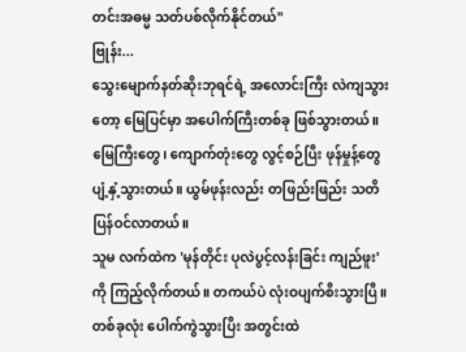တင်းအဓမ္မ သတ်ပစ်လိုက်နိုင်တယ်"
ဗြုန်း...
သွေးမျောက်နတ်ဆိုးဘုရင်ရဲ့ အလောင်းကြီး လဲကျသွားတော့ မြေပြင်မှာ အပေါက်ကြီးတစ်ခု ဖြစ်သွားတယ်။ မြေကြီးတွေ၊ ကျောက်တုံးတွေ လွင့်စဉ်ပြီး ဖုန်မှုန့်တွေ ပျံ့နှံ့သွားတယ်။ ယွမ်ဖုန်းလည်း တဖြည်းဖြည်း သတိပြန်ဝင်လာတယ်။
သူမ လက်ထဲက 'မုန်တိုင်း ပုလဲပွင့်လန်းခြင်း ကျည်ဖူး' ကို ကြည့်လိုက်တယ်။ တကယ်ပဲ လုံးဝပျက်စီးသွားပြီ။ တစ်ခုလုံး ပေါက်ကွဲသွားပြီး အတွင်းထဲ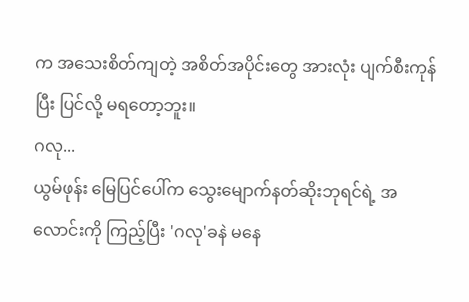က အသေးစိတ်ကျတဲ့ အစိတ်အပိုင်းတွေ အားလုံး ပျက်စီးကုန်ပြီး ပြင်လို့ မရတော့ဘူး။
ဂလု...
ယွမ်ဖုန်း မြေပြင်ပေါ်က သွေးမျောက်နတ်ဆိုးဘုရင်ရဲ့ အလောင်းကို ကြည့်ပြီး 'ဂလု'ခနဲ မနေ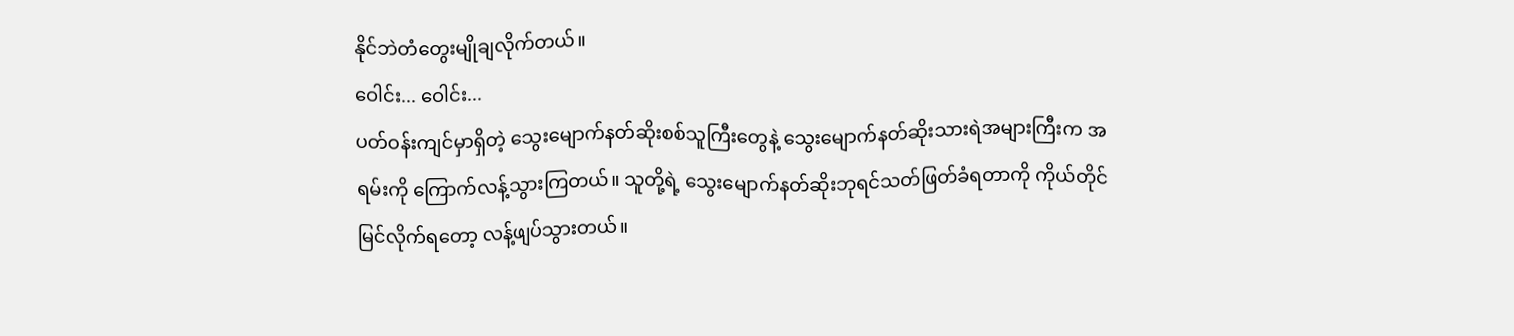နိုင်ဘဲတံတွေးမျိုချလိုက်တယ်။
ဝေါင်း... ဝေါင်း...
ပတ်ဝန်းကျင်မှာရှိတဲ့ သွေးမျောက်နတ်ဆိုးစစ်သူကြီးတွေနဲ့ သွေးမျောက်နတ်ဆိုးသားရဲအများကြီးက အရမ်းကို ကြောက်လန့်သွားကြတယ်။ သူတို့ရဲ့ သွေးမျောက်နတ်ဆိုးဘုရင်သတ်ဖြတ်ခံရတာကို ကိုယ်တိုင်မြင်လိုက်ရတော့ လန့်ဖျပ်သွားတယ်။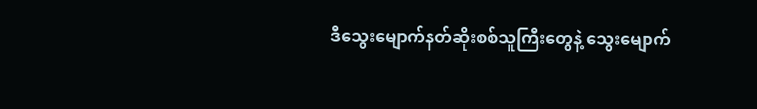ဒီသွေးမျောက်နတ်ဆိုးစစ်သူကြီးတွေနဲ့ သွေးမျောက်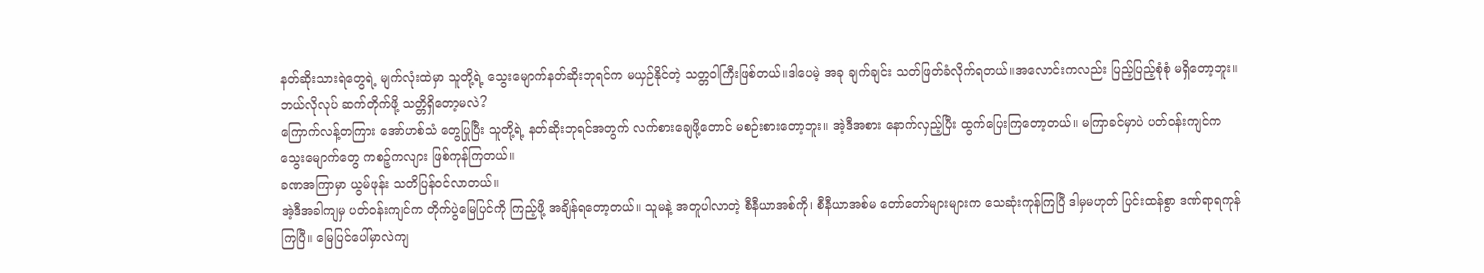နတ်ဆိုးသားရဲတွေရဲ့ မျက်လုံးထဲမှာ သူတို့ရဲ့ သွေးမျောက်နတ်ဆိုးဘုရင်က မယှဉ်နိုင်တဲ့ သတ္တဝါကြီးဖြစ်တယ်။ဒါပေမဲ့ အခု ချက်ချင်း သတ်ဖြတ်ခံလိုက်ရတယ်။အလောင်းကလည်း ပြည့်ပြည့်စုံစုံ မရှိတော့ဘူး။
ဘယ်လိုလုပ် ဆက်တိုက်ဖို့ သတ္တိရှိတော့မလဲ?
ကြောက်လန့်တကြား အော်ဟစ်သံ တွေပြုပြီး သူတို့ရဲ့ နတ်ဆိုးဘုရင်အတွက် လက်စားချေဖို့တောင် မစဉ်းစားတော့ဘူး။ အဲ့ဒီအစား နောက်လှည့်ပြီး ထွက်ပြေးကြတော့တယ်။ မကြာခင်မှာပဲ ပတ်ဝန်းကျင်က သွေးမျောက်တွေ ကစဉ့်ကလျား ဖြစ်ကုန်ကြတယ်။
ခဏအကြာမှာ ယွမ်ဖုန်း သတိပြန်ဝင်လာတယ်။
အဲ့ဒီအခါကျမှ ပတ်ဝန်းကျင်က တိုက်ပွဲမြေပြင်ကို ကြည့်ဖို့ အချိန်ရတော့တယ်။ သူမနဲ့ အတူပါလာတဲ့ စီနီယာအစ်ကို၊ စီနီယာအစ်မ တော်တော်များများက သေဆုံးကုန်ကြပြီ ဒါမှမဟုတ် ပြင်းထန်စွာ ဒဏ်ရာရကုန်ကြပြီ။ မြေပြင်ပေါ်မှာလဲကျ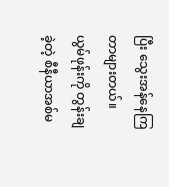ပြီး သွေးအန်နေကြတာများတယ်။
ယွမ်ဖုန်းကို တွန်းချခဲ့တဲ့ စီနီယာအစ်မ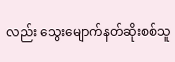လည်း သွေးမျောက်နတ်ဆိုးစစ်သူ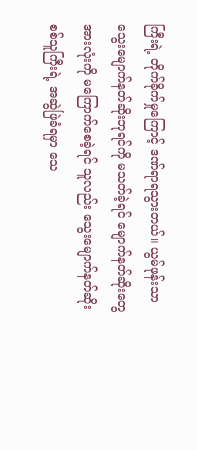ကြီးရဲ့ တိုက်ခိုက်မှုကြောင့် ဒဏ်ရာရသွားတယ်။ ယွမ်ဖုန်းသာ သွေးမျောက်နတ်ဆိုးဘုရင်ကို မသတ်ခဲ့ရင် မျောက်နတ်ဆိုးတွေအားလုံးကို မကြောက်စေခဲ့ရင် သူလည်း သွေးမျောက်နတ်ဆိုးစစ်သူကြီးရဲ့ အဆွဲဖြဲခံရမှာ သေ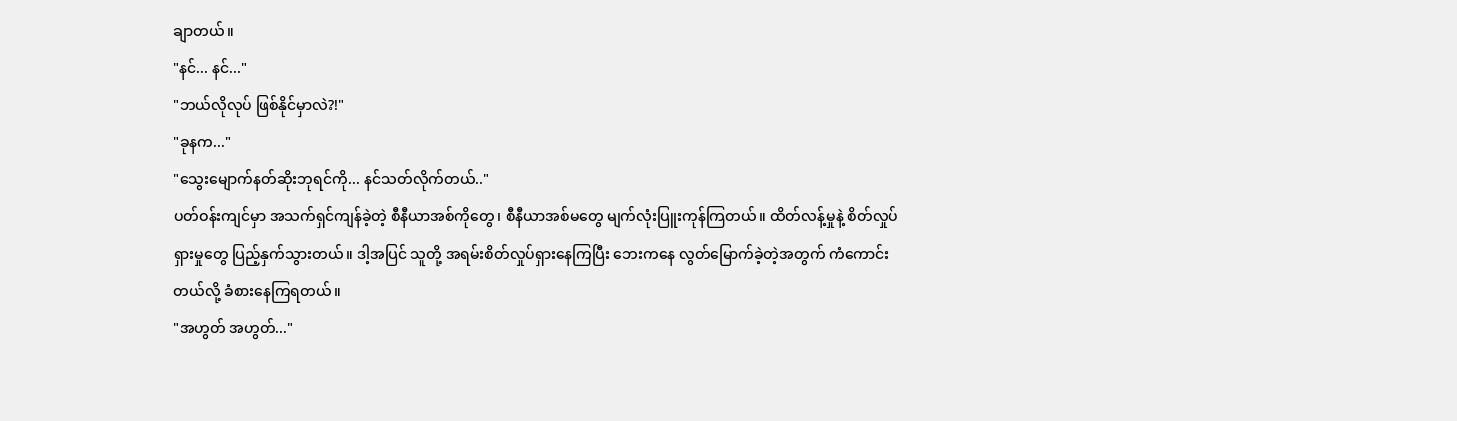ချာတယ်။
"နင်... နင်..."
"ဘယ်လိုလုပ် ဖြစ်နိုင်မှာလဲ?!"
"ခုနက..."
"သွေးမျောက်နတ်ဆိုးဘုရင်ကို... နင်သတ်လိုက်တယ်.."
ပတ်ဝန်းကျင်မှာ အသက်ရှင်ကျန်ခဲ့တဲ့ စီနီယာအစ်ကိုတွေ၊ စီနီယာအစ်မတွေ မျက်လုံးပြူးကုန်ကြတယ်။ ထိတ်လန့်မှုနဲ့ စိတ်လှုပ်ရှားမှုတွေ ပြည့်နှက်သွားတယ်။ ဒါ့အပြင် သူတို့ အရမ်းစိတ်လှုပ်ရှားနေကြပြီး ဘေးကနေ လွတ်မြောက်ခဲ့တဲ့အတွက် ကံကောင်းတယ်လို့ ခံစားနေကြရတယ်။
"အဟွတ် အဟွတ်..."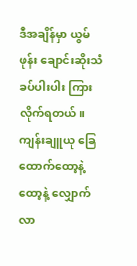ဒီအချိန်မှာ ယွမ်ဖုန်း ချောင်းဆိုးသံခပ်ပါးပါး ကြားလိုက်ရတယ်။ ကျန်းချူယု ခြေထောက်ထော့နဲ့ထော့နဲ့ လျှောက်လာ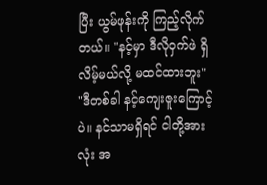ပြီး ယွမ်ဖုန်းကို ကြည့်လိုက်တယ်။ "နင့်မှာ ဒီလိုဝှက်ဖဲ ရှိလိမ့်မယ်လို့ မထင်ထားဘူး"
"ဒီတစ်ခါ နင့်ကျေးဇူးကြောင့်ပဲ။ နင်သာမရှိရင် ငါတို့အားလုံး အ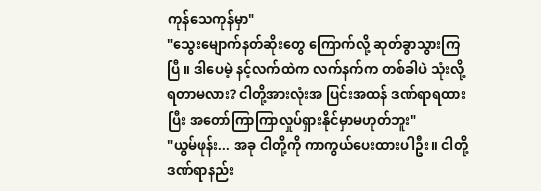ကုန်သေကုန်မှာ"
"သွေးမျောက်နတ်ဆိုးတွေ ကြောက်လို့ ဆုတ်ခွာသွားကြပြီ။ ဒါပေမဲ့ နင့်လက်ထဲက လက်နက်က တစ်ခါပဲ သုံးလို့ရတာမလား? ငါတို့အားလုံးအ ပြင်းအထန် ဒဏ်ရာရထားပြီး အတော်ကြာကြာလှုပ်ရှားနိုင်မှာမဟုတ်ဘူး"
"ယွမ်ဖုန်း... အခု ငါတို့ကို ကာကွယ်ပေးထားပါဦး။ ငါတို့ ဒဏ်ရာနည်း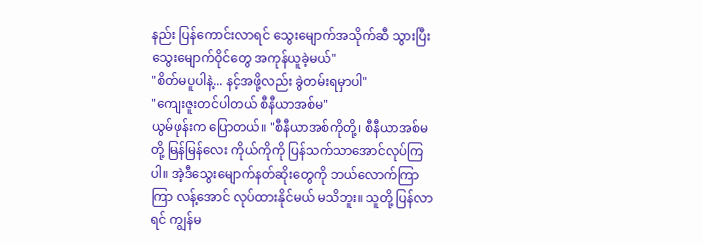နည်း ပြန်ကောင်းလာရင် သွေးမျောက်အသိုက်ဆီ သွားပြီး သွေးမျောက်ဝိုင်တွေ အကုန်ယူခဲ့မယ်"
"စိတ်မပူပါနဲ့... နင့်အဖို့လည်း ခွဲတမ်းရမှာပါ"
"ကျေးဇူးတင်ပါတယ် စီနီယာအစ်မ"
ယွမ်ဖုန်းက ပြောတယ်။ "စီနီယာအစ်ကိုတို့၊ စီနီယာအစ်မတို့ မြန်မြန်လေး ကိုယ်ကိုကို ပြန်သက်သာအောင်လုပ်ကြပါ။ အဲ့ဒီသွေးမျောက်နတ်ဆိုးတွေကို ဘယ်လောက်ကြာကြာ လန့်အောင် လုပ်ထားနိုင်မယ် မသိဘူး။ သူတို့ ပြန်လာရင် ကျွန်မ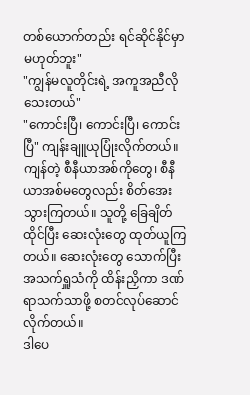တစ်ယောက်တည်း ရင်ဆိုင်နိုင်မှာ မဟုတ်ဘူး"
"ကျွန်မလူတိုင်းရဲ့ အကူအညီလိုသေးတယ်"
"ကောင်းပြီ၊ ကောင်းပြီ၊ ကောင်းပြီ" ကျန်းချူယုပြုံးလိုက်တယ်။
ကျန်တဲ့ စီနီယာအစ်ကိုတွေ၊ စီနီယာအစ်မတွေလည်း စိတ်အေးသွားကြတယ်။ သူတို့ ခြေချိတ်ထိုင်ပြီး ဆေးလုံးတွေ ထုတ်ယူကြတယ်။ ဆေးလုံးတွေ သောက်ပြီး အသက်ရှူသံကို ထိန်းညှိကာ ဒဏ်ရာသက်သာဖို့ စတင်လုပ်ဆောင်လိုက်တယ်။
ဒါပေ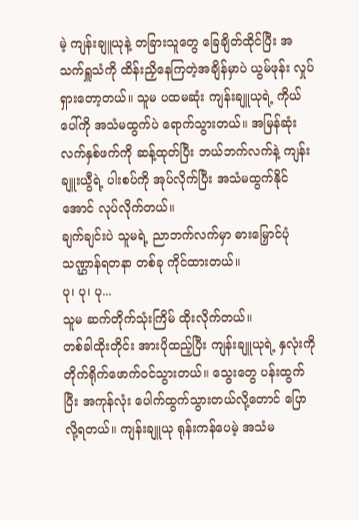မဲ့ ကျန်းချူယုနဲ့ တခြားသူတွေ ခြေချိတ်ထိုင်ပြီး အသက်ရှူသံကို ထိန်းညှိနေကြတဲ့အချိန်မှာပဲ ယွမ်ဖုန်း လှုပ်ရှားတော့တယ်။ သူမ ပထမဆုံး ကျန်းချူယုရဲ့ ကိုယ်ပေါ်ကို အသံမထွက်ပဲ ရောက်သွားတယ်။ အမြန်ဆုံး လက်နှစ်ဖက်ကို ဆန့်ထုတ်ပြီး ဘယ်ဘက်လက်နဲ့ ကျန်းချူးယွီရဲ့ ပါးစပ်ကို အုပ်လိုက်ပြီး အသံမထွက်နိုင်အောင် လုပ်လိုက်တယ်။
ချက်ချင်းပဲ သူမရဲ့ ညာဘက်လက်မှာ ဓားမြှောင်ပုံသဏ္ဌာန်ရတနာ တစ်ခု ကိုင်ထားတယ်။
ပု၊ ပု၊ ပု...
သူမ ဆက်တိုက်သုံးကြိမ် ထိုးလိုက်တယ်။
တစ်ခါထိုးတိုင်း အားပိုထည့်ပြီး ကျန်းချူယုရဲ့ နှလုံးကို တိုက်ရိုက်ဖောက်ဝင်သွားတယ်။ သွေးတွေ ပန်းထွက်ပြီး အကုန်လုံး ပေါက်ထွက်သွားတယ်လို့တောင် ပြောလို့ရတယ်။ ကျန်းချူယု ရုန်းကန်ပေမဲ့ အသံမ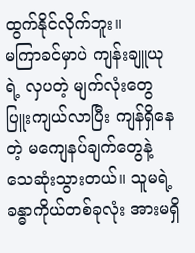ထွက်နိုင်လိုက်ဘူး။
မကြာခင်မှာပဲ ကျန်းချူယုရဲ့ လှပတဲ့ မျက်လုံးတွေ ပြူးကျယ်လာပြီး ကျန်ရှိနေတဲ့ မကျေနပ်ချက်တွေနဲ့ သေဆုံးသွားတယ်။ သူမရဲ့ ခန္ဓာကိုယ်တစ်ခုလုံး အားမရှိ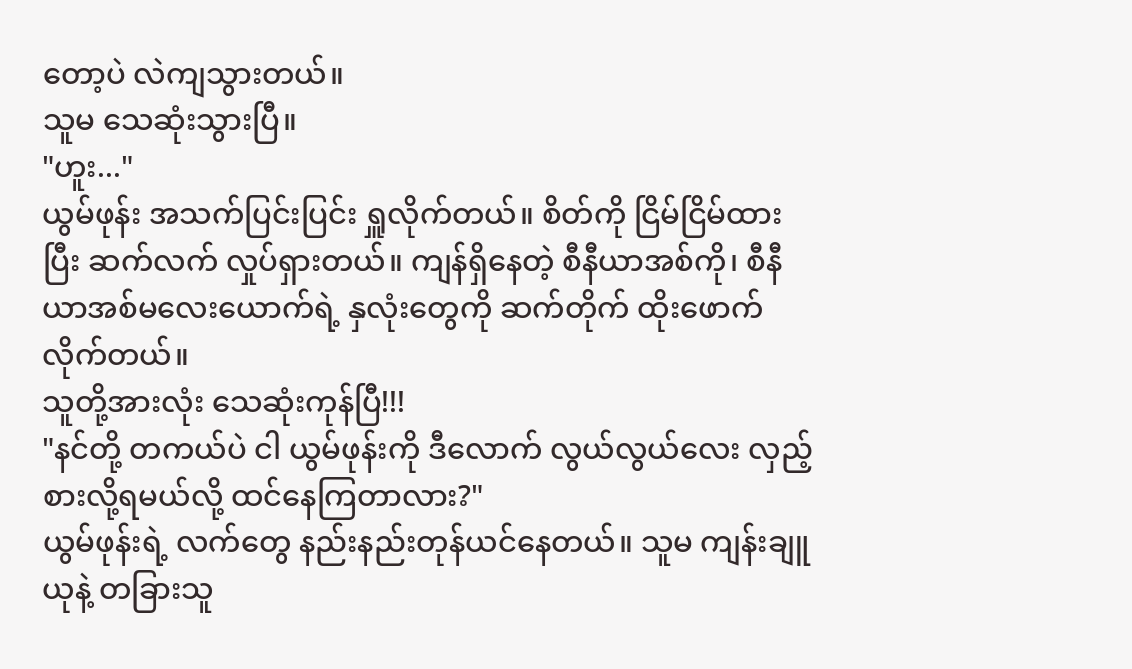တော့ပဲ လဲကျသွားတယ်။
သူမ သေဆုံးသွားပြီ။
"ဟူး..."
ယွမ်ဖုန်း အသက်ပြင်းပြင်း ရှူလိုက်တယ်။ စိတ်ကို ငြိမ်ငြိမ်ထားပြီး ဆက်လက် လှုပ်ရှားတယ်။ ကျန်ရှိနေတဲ့ စီနီယာအစ်ကို၊ စီနီယာအစ်မလေးယောက်ရဲ့ နှလုံးတွေကို ဆက်တိုက် ထိုးဖောက်လိုက်တယ်။
သူတို့အားလုံး သေဆုံးကုန်ပြီ!!!
"နင်တို့ တကယ်ပဲ ငါ ယွမ်ဖုန်းကို ဒီလောက် လွယ်လွယ်လေး လှည့်စားလို့ရမယ်လို့ ထင်နေကြတာလား?"
ယွမ်ဖုန်းရဲ့ လက်တွေ နည်းနည်းတုန်ယင်နေတယ်။ သူမ ကျန်းချူယုနဲ့ တခြားသူ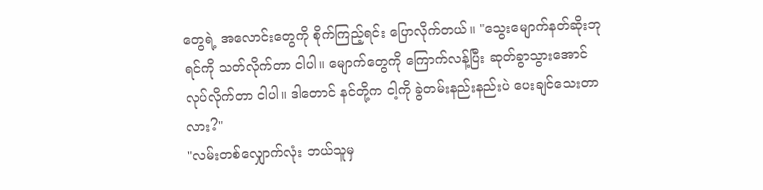တွေရဲ့ အလောင်းတွေကို စိုက်ကြည့်ရင်း ပြောလိုက်တယ်။ "သွေးမျောက်နတ်ဆိုးဘုရင်ကို သတ်လိုက်တာ ငါပါ။ မျောက်တွေကို ကြောက်လန့်ပြီး ဆုတ်ခွာသွားအောင် လုပ်လိုက်တာ ငါပါ။ ဒါတောင် နင်တို့က ငါ့ကို ခွဲတမ်းနည်းနည်းပဲ ပေးချင်သေးတာလား?"
"လမ်းတစ်လျှောက်လုံး ဘယ်သူမှ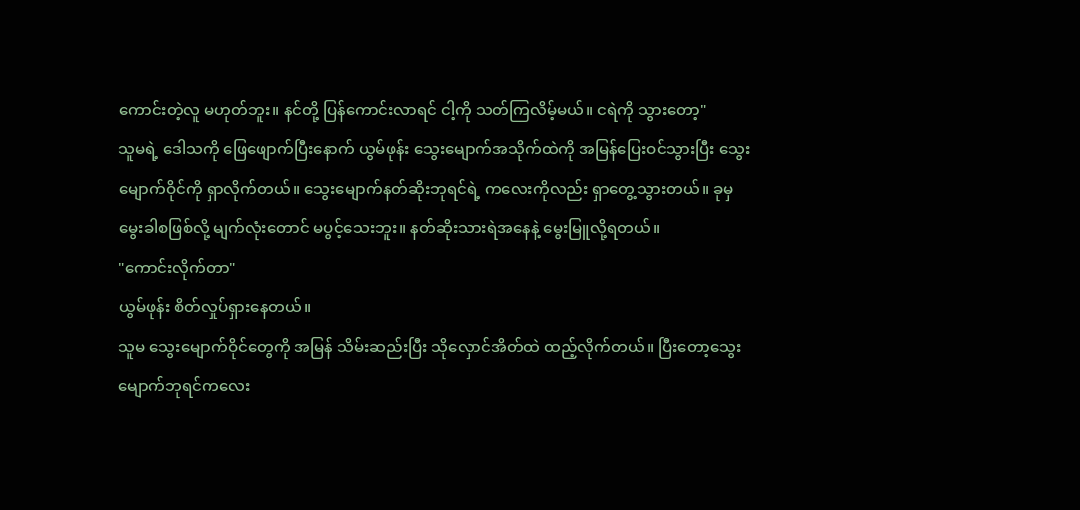ကောင်းတဲ့လူ မဟုတ်ဘူး။ နင်တို့ ပြန်ကောင်းလာရင် ငါ့ကို သတ်ကြလိမ့်မယ်။ ငရဲကို သွားတော့"
သူမရဲ့ ဒေါသကို ဖြေဖျောက်ပြီးနောက် ယွမ်ဖုန်း သွေးမျောက်အသိုက်ထဲကို အမြန်ပြေးဝင်သွားပြီး သွေးမျောက်ဝိုင်ကို ရှာလိုက်တယ်။ သွေးမျောက်နတ်ဆိုးဘုရင်ရဲ့ ကလေးကိုလည်း ရှာတွေ့သွားတယ်။ ခုမှ မွေးခါစဖြစ်လို့ မျက်လုံးတောင် မပွင့်သေးဘူး။ နတ်ဆိုးသားရဲအနေနဲ့ မွေးမြူလို့ရတယ်။
"ကောင်းလိုက်တာ"
ယွမ်ဖုန်း စိတ်လှုပ်ရှားနေတယ်။
သူမ သွေးမျောက်ဝိုင်တွေကို အမြန် သိမ်းဆည်းပြီး သိုလှောင်အိတ်ထဲ ထည့်လိုက်တယ်။ ပြီးတော့သွေးမျောက်ဘုရင်ကလေး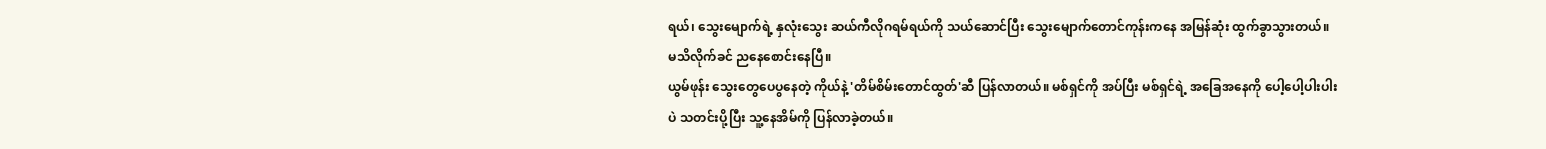ရယ်၊ သွေးမျောက်ရဲ့ နှလုံးသွေး ဆယ်ကီလိုဂရမ်ရယ်ကို သယ်ဆောင်ပြီး သွေးမျောက်တောင်ကုန်းကနေ အမြန်ဆုံး ထွက်ခွာသွားတယ်။
မသိလိုက်ခင် ညနေစောင်းနေပြီ။
ယွမ်ဖုန်း သွေးတွေပေပွနေတဲ့ ကိုယ်နဲ့ 'တိမ်စိမ်းတောင်ထွတ်'ဆီ ပြန်လာတယ်။ မစ်ရှင်ကို အပ်ပြီး မစ်ရှင်ရဲ့ အခြေအနေကို ပေါ့ပေါ့ပါးပါးပဲ သတင်းပို့ပြီး သူ့နေအိမ်ကို ပြန်လာခဲ့တယ်။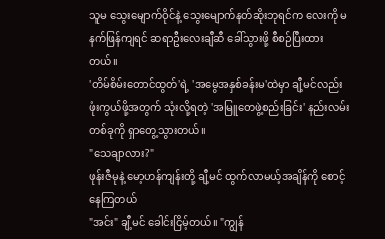သူမ သွေးမျောက်ဝိုင်နဲ့ သွေးမျောက်နတ်ဆိုးဘုရင်က လေးကို မနက်ဖြန်ကျရင် ဆရာဦးလေးချီဆီ ခေါ်သွားဖို့ စီစဉ်ပြီးထားတယ်။
'တိမ်စိမ်းတောင်ထွတ်'ရဲ့ 'အမွေအနှစ်ခန်းမ'ထဲမှာ ချီ့မင်လည်း ဖုံးကွယ်ဖို့အတွက် သုံးလို့ရတဲ့ 'အမြူတေဖွဲ့စည်းခြင်း' နည်းလမ်းတစ်ခုကို ရှာတွေ့သွားတယ်။
"သေချာလား?"
ဖုန်းဇီမုနဲ့ မော့ဟန်ကျန်းတို့ ချီ့မင် ထွက်လာမယ့်အချိန်ကို စောင့်နေကြတယ်
"အင်း" ချီ့မင် ခေါင်းငြိမ့်တယ်။ "ကျွန်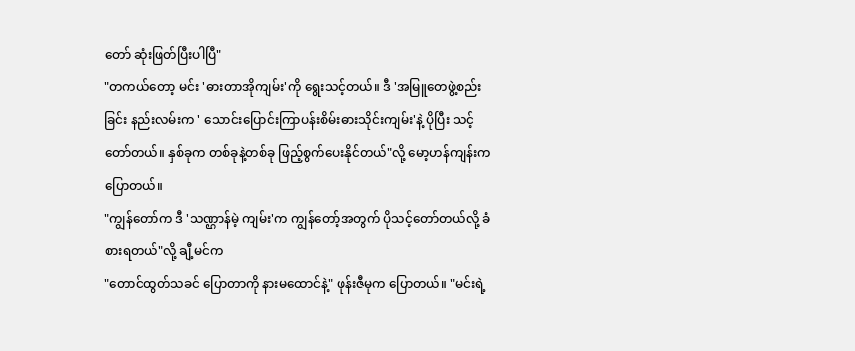တော် ဆုံးဖြတ်ပြီးပါပြီ"
"တကယ်တော့ မင်း 'ဓားတာအိုကျမ်း'ကို ရွေးသင့်တယ်။ ဒီ 'အမြူတေဖွဲ့စည်းခြင်း နည်းလမ်းက ' သောင်းပြောင်းကြာပန်းစိမ်းဓားသိုင်းကျမ်း'နဲ့ ပိုပြီး သင့်တော်တယ်။ နှစ်ခုက တစ်ခုနဲ့တစ်ခု ဖြည့်စွက်ပေးနိုင်တယ်"လို့ မော့ဟန်ကျန်းက ပြောတယ်။
"ကျွန်တော်က ဒီ 'သဏ္ဌာန်မဲ့ ကျမ်း'က ကျွန်တော့်အတွက် ပိုသင့်တော်တယ်လို့ ခံစားရတယ်"လို့ ချီ့မင်က
"တောင်ထွတ်သခင် ပြောတာကို နားမထောင်နဲ့" ဖုန်းဇီမုက ပြောတယ်။ "မင်းရဲ့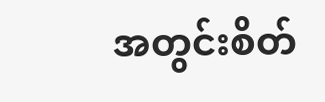အတွင်းစိတ်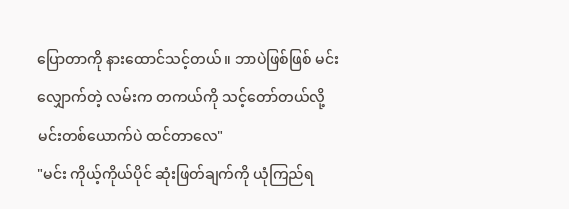ပြောတာကို နားထောင်သင့်တယ်။ ဘာပဲဖြစ်ဖြစ် မင်းလျှောက်တဲ့ လမ်းက တကယ်ကို သင့်တော်တယ်လို့ မင်းတစ်ယောက်ပဲ ထင်တာလေ"
"မင်း ကိုယ့်ကိုယ်ပိုင် ဆုံးဖြတ်ချက်ကို ယုံကြည်ရ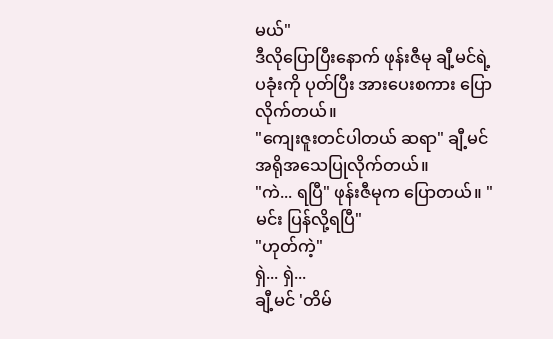မယ်"
ဒီလိုပြောပြီးနောက် ဖုန်းဇီမု ချီ့မင်ရဲ့ ပခုံးကို ပုတ်ပြီး အားပေးစကား ပြောလိုက်တယ်။
"ကျေးဇူးတင်ပါတယ် ဆရာ" ချီ့မင် အရိုအသေပြုလိုက်တယ်။
"ကဲ... ရပြီ" ဖုန်းဇီမုက ပြောတယ်။ "မင်း ပြန်လို့ရပြီ"
"ဟုတ်ကဲ့"
ရှဲ... ရှဲ...
ချီ့မင် 'တိမ်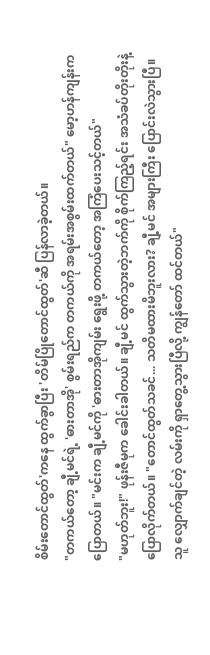စိမ်းတောင်ထွတ်'ကနေ ထွက်ခွာပြီး 'တိမ်ပြိုတောင်ထွတ်'ဆီ ပြန်လာခဲ့တယ်။
"တကယ်တော့ ချီ့မင်ရဲ့ 'ဓားတာအို' စွမ်းရည်က တကယ်ကို အရမ်းအစွမ်းထက်တယ်" မော့ဟန်ကျန်းက ပြောတယ်။ "မင်းက ချီ့မင်ကို 'ဓားတာအိုကျမ်း ရွေးဖို့ တကယ်တော့ အကြံပေးသင့်တယ်"
"မဟုတ်ဘူး!" ဖုန်းဇီမုက ခေါင်းခါတယ်။ ချီ့မင် ထွက်သွားတဲ့ဘက်ကို စိုက်ကြည့်ရင်း အသံခပ်တိုးတိုးနဲ့ ပြောလိုက်တယ်။ "တောင်ထွတ်သခင်... သတိမထားမိဘူးလား? ချီ့မင် အများကြီး ပြောင်းလဲသွားပြီ။ သူ လျှောက်ချင်တဲ့ လမ်းကို ရှာတွေ့သွားပြီလို့ ကျွန်တော် ထင်တယ်"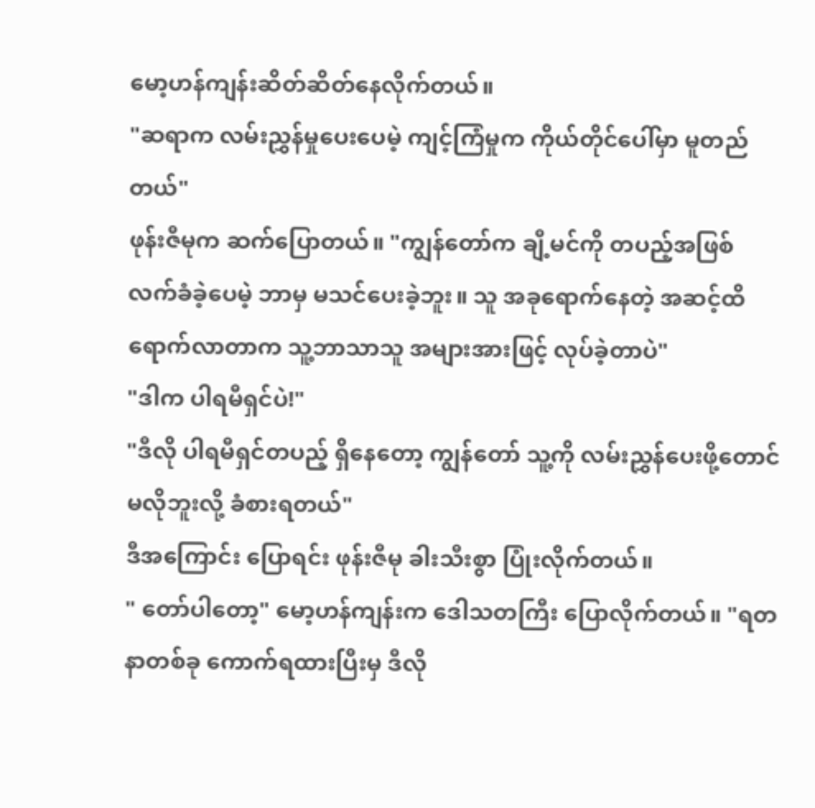မော့ဟန်ကျန်းဆိတ်ဆိတ်နေလိုက်တယ်။
"ဆရာက လမ်းညွှန်မှုပေးပေမဲ့ ကျင့်ကြံမှုက ကိုယ်တိုင်ပေါ်မှာ မူတည်တယ်"
ဖုန်းဇီမုက ဆက်ပြောတယ်။ "ကျွန်တော်က ချီ့မင်ကို တပည့်အဖြစ် လက်ခံခဲ့ပေမဲ့ ဘာမှ မသင်ပေးခဲ့ဘူး။ သူ အခုရောက်နေတဲ့ အဆင့်ထိ ရောက်လာတာက သူ့ဘာသာသူ အများအားဖြင့် လုပ်ခဲ့တာပဲ"
"ဒါက ပါရမီရှင်ပဲ!"
"ဒီလို ပါရမီရှင်တပည့် ရှိနေတော့ ကျွန်တော် သူ့ကို လမ်းညွှန်ပေးဖို့တောင် မလိုဘူးလို့ ခံစားရတယ်"
ဒီအကြောင်း ပြောရင်း ဖုန်းဇီမု ခါးသီးစွာ ပြုံးလိုက်တယ်။
" တော်ပါတော့" မော့ဟန်ကျန်းက ဒေါသတကြီး ပြောလိုက်တယ်။ "ရတနာတစ်ခု ကောက်ရထားပြီးမှ ဒီလို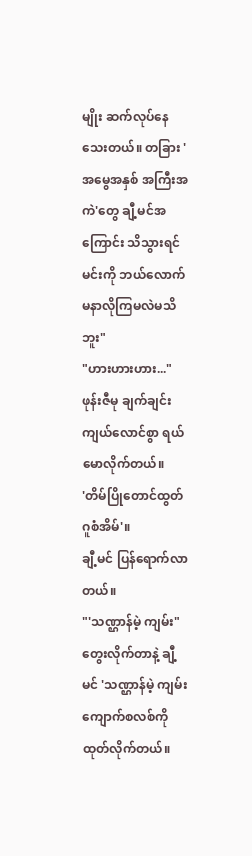မျိုး ဆက်လုပ်နေသေးတယ်။ တခြား 'အမွေအနှစ် အကြီးအကဲ'တွေ ချီ့မင်အကြောင်း သိသွားရင် မင်းကို ဘယ်လောက် မနာလိုကြမလဲမသိဘူး"
"ဟားဟားဟား..."
ဖုန်းဇီမု ချက်ချင်း ကျယ်လောင်စွာ ရယ်မောလိုက်တယ်။
'တိမ်ပြိုတောင်ထွတ် ဂူစံအိမ်'။
ချီ့မင် ပြန်ရောက်လာတယ်။
"'သဏ္ဌာန်မဲ့ ကျမ်း"
တွေးလိုက်တာနဲ့ ချီ့မင် 'သဏ္ဌာန်မဲ့ ကျမ်း ကျောက်စလစ်ကို ထုတ်လိုက်တယ်။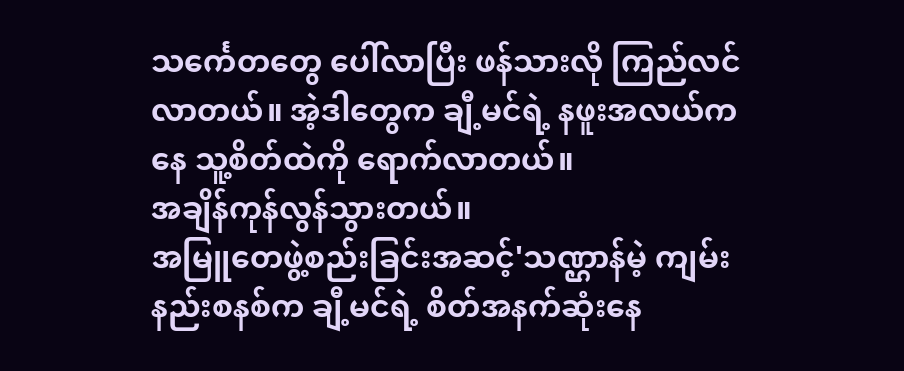သင်္ကေတတွေ ပေါ်လာပြီး ဖန်သားလို ကြည်လင်လာတယ်။ အဲ့ဒါတွေက ချီ့မင်ရဲ့ နဖူးအလယ်ကနေ သူ့စိတ်ထဲကို ရောက်လာတယ်။
အချိန်ကုန်လွန်သွားတယ်။
အမြူတေဖွဲ့စည်းခြင်းအဆင့်'သဏ္ဌာန်မဲ့ ကျမ်းနည်းစနစ်က ချီ့မင်ရဲ့ စိတ်အနက်ဆုံးနေ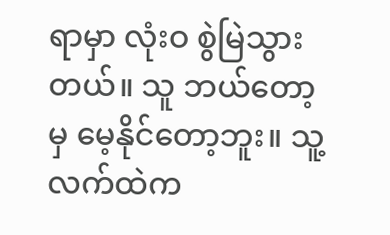ရာမှာ လုံးဝ စွဲမြဲသွားတယ်။ သူ ဘယ်တော့မှ မေ့နိုင်တော့ဘူး။ သူ့လက်ထဲက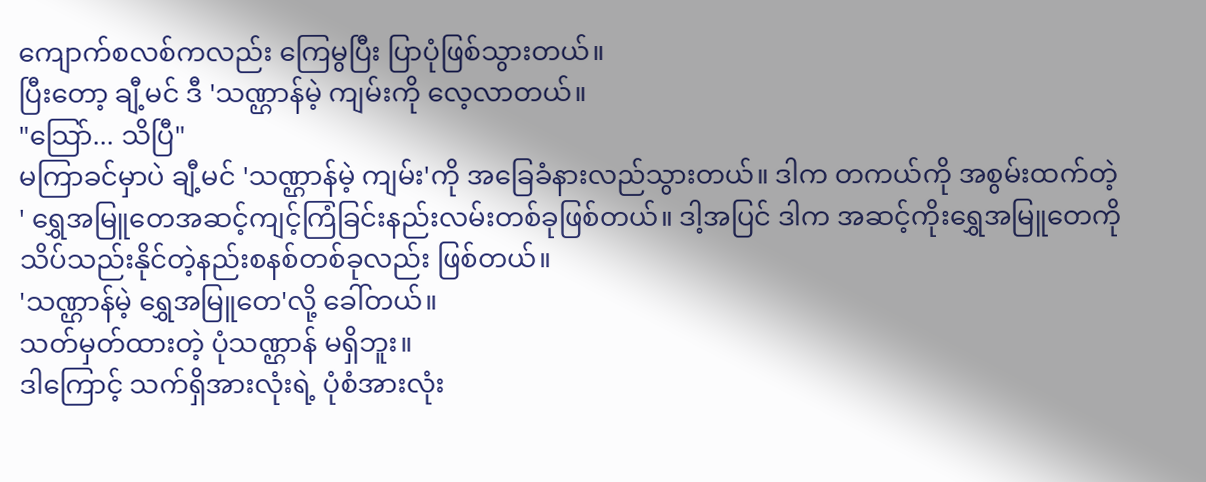ကျောက်စလစ်ကလည်း ကြေမွပြီး ပြာပုံဖြစ်သွားတယ်။
ပြီးတော့ ချီ့မင် ဒီ 'သဏ္ဌာန်မဲ့ ကျမ်းကို လေ့လာတယ်။
"သြော်... သိပြီ"
မကြာခင်မှာပဲ ချီ့မင် 'သဏ္ဌာန်မဲ့ ကျမ်း'ကို အခြေခံနားလည်သွားတယ်။ ဒါက တကယ်ကို အစွမ်းထက်တဲ့ ' ရွှေအမြူတေအဆင့်ကျင့်ကြံခြင်းနည်းလမ်းတစ်ခုဖြစ်တယ်။ ဒါ့အပြင် ဒါက အဆင့်ကိုးရွှေအမြူတေကို သိပ်သည်းနိုင်တဲ့နည်းစနစ်တစ်ခုလည်း ဖြစ်တယ်။
'သဏ္ဌာန်မဲ့ ရွှေအမြူတေ'လို့ ခေါ်တယ်။
သတ်မှတ်ထားတဲ့ ပုံသဏ္ဌာန် မရှိဘူး။
ဒါကြောင့် သက်ရှိအားလုံးရဲ့ ပုံစံအားလုံး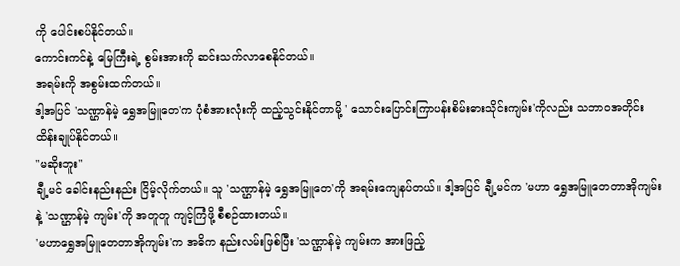ကို ပေါင်းစပ်နိုင်တယ်။
ကောင်းကင်နဲ့ မြေကြီးရဲ့ စွမ်းအားကို ဆင်းသက်လာစေနိုင်တယ်။
အရမ်းကို အစွမ်းထက်တယ်။
ဒါ့အပြင် 'သဏ္ဌာန်မဲ့ ရွှေအမြူတေ'က ပုံစံအားလုံးကို ထည့်သွင်းနိုင်တာမို့ ' သောင်းပြောင်းကြာပန်းစိမ်းဓားသိုင်းကျမ်း'ကိုလည်း သဘာဝအတိုင်း ထိန်းချုပ်နိုင်တယ်။
"မဆိုးဘူး"
ချီ့မင် ခေါင်းနည်းနည်း ငြိမ့်လိုက်တယ်။ သူ 'သဏ္ဌာန်မဲ့ ရွှေအမြူတေ'ကို အရမ်းကျေနပ်တယ်။ ဒါ့အပြင် ချီ့မင်က 'မဟာ ရွှေအမြူတေတာအိုကျမ်းနဲ့ 'သဏ္ဌာန်မဲ့ ကျမ်း'ကို အတူတူ ကျင့်ကြံဖို့ စီစဉ်ထားတယ်။
'မဟာရွှေအမြူတေတာအိုကျမ်း'က အဓိက နည်းလမ်းဖြစ်ပြီး 'သဏ္ဌာန်မဲ့ ကျမ်းက အားဖြည့်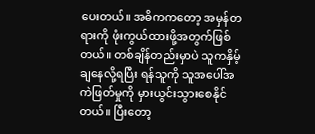ပေးတယ်။ အဓိကကတော့ အမှန်တရားကို ဖုံးကွယ်ထားဖို့အတွက်ဖြစ်တယ်။ တစ်ချိန်တည်းမှာပဲ သူကနှိမ့်ချနေလို့ရပြီး ရန်သူကို သူအပေါ်အကဲဖြတ်မှုကို မှားယွင်းသွားစေနိုင်တယ်။ ပြီးတော့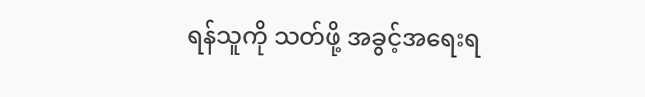ရန်သူကို သတ်ဖို့ အခွင့်အရေးရ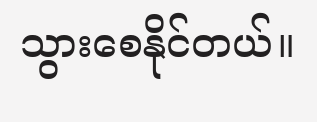သွားစေနိုင်တယ်။